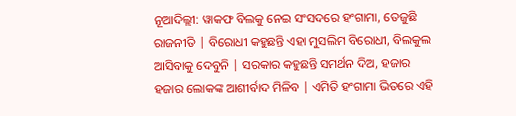ନୂଆଦିଲ୍ଲୀ: ୱାକଫ ବିଲକୁ ନେଇ ସଂସଦରେ ହଂଗାମା, ତେଜୁଛି ରାଜନୀତି | ବିରୋଧୀ କହୁଛନ୍ତି ଏହା ମୁସଲିମ ବିରୋଧୀ, ବିଲକୁଲ ଆସିବାକୁ ଦେବୁନି | ସରକାର କହୁଛନ୍ତି ସମର୍ଥନ ଦିଅ, ହଜାର ହଜାର ଲୋକଙ୍କ ଆଶୀର୍ବାଦ ମିଳିବ | ଏମିତି ହଂଗାମା ଭିତରେ ଏହି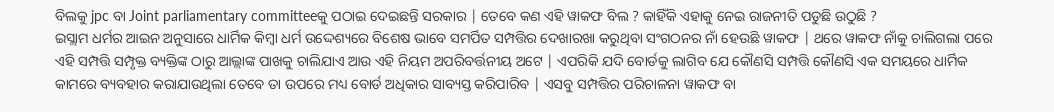ବିଲକୁ jpc ବା Joint parliamentary committeeକୁ ପଠାଇ ଦେଇଛନ୍ତି ସରକାର | ତେବେ କଣ ଏହି ୱାକଫ ବିଲ ? କାହିଁକି ଏହାକୁ ନେଇ ରାଜନୀତି ପଡୁଛି ଉଠୁଛି ?
ଇସ୍ଲାମ ଧର୍ମର ଆଇନ ଅନୁସାରେ ଧାର୍ମିକ କିମ୍ବା ଧର୍ମ ଉଦ୍ଦେଶ୍ୟରେ ବିଶେଷ ଭାବେ ସମର୍ପିତ ସମ୍ପତ୍ତିର ଦେଖାରଖା କରୁଥିବା ସଂଗଠନର ନାଁ ହେଉଛି ୱାକଫ | ଥରେ ୱାକଫ ନାଁକୁ ଚାଲିଗଲା ପରେ ଏହି ସମ୍ପତ୍ତି ସମ୍ପୃକ୍ତ ବ୍ୟକ୍ତିଙ୍କ ଠାରୁ ଆଲ୍ଲାଙ୍କ ପାଖକୁ ଚାଲିଯାଏ ଆଉ ଏହି ନିୟମ ଅପରିବର୍ତ୍ତନୀୟ ଅଟେ | ଏପରିକି ଯଦି ବୋର୍ଡକୁ ଲାଗିବ ଯେ କୌଣସି ସମ୍ପତ୍ତି କୌଣସି ଏକ ସମୟରେ ଧାର୍ମିକ କାମରେ ବ୍ୟବହାର କରାଯାଉଥିଲା ତେବେ ତା ଉପରେ ମଧ୍ୟ ବୋର୍ଡ ଅଧିକାର ସାବ୍ୟସ୍ତ କରିପାରିବ | ଏସବୁ ସମ୍ପତ୍ତିର ପରିଚାଳନା ୱାକଫ ବା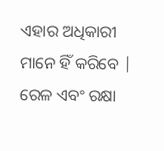ଏହାର ଅଧିକାରୀ ମାନେ ହିଁ କରିବେ |
ରେଳ ଏବଂ ରକ୍ଷା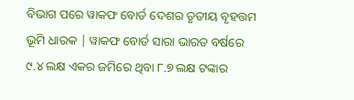ବିଭାଗ ପରେ ୱାକଫ ବୋର୍ଡ ଦେଶର ତୃତୀୟ ବୃହତ୍ତମ ଭୂମି ଧାରକ | ୱାକଫ ବୋର୍ଡ ସାରା ଭାରତ ବର୍ଷରେ ୯.୪ ଲକ୍ଷ ଏକର ଜମିରେ ଥିବା ୮.୭ ଲକ୍ଷ ଟଙ୍କାର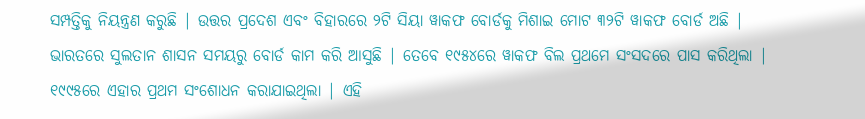ସମ୍ପତ୍ତିକୁ ନିୟନ୍ତ୍ରଣ କରୁଛି | ଉତ୍ତର ପ୍ରଦେଶ ଏବଂ ବିହାରରେ ୨ଟି ସିୟା ୱାକଫ ବୋର୍ଡକୁ ମିଶାଇ ମୋଟ ୩୨ଟି ୱାକଫ ବୋର୍ଡ ଅଛି |
ଭାରତରେ ସୁଲତାନ ଶାସନ ସମୟରୁ ବୋର୍ଡ କାମ କରି ଆସୁଛି | ତେବେ ୧୯୫୪ରେ ୱାକଫ ବିଲ ପ୍ରଥମେ ସଂସଦରେ ପାସ କରିଥିଲା | ୧୯୯୫ରେ ଏହାର ପ୍ରଥମ ସଂଶୋଧନ କରାଯାଇଥିଲା | ଏହି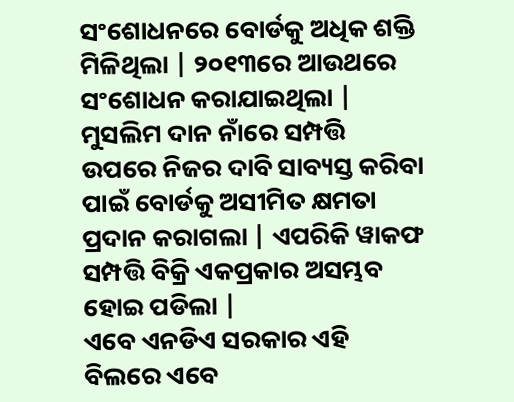ସଂଶୋଧନରେ ବୋର୍ଡକୁ ଅଧିକ ଶକ୍ତି ମିଳିଥିଲା | ୨୦୧୩ରେ ଆଉଥରେ ସଂଶୋଧନ କରାଯାଇଥିଲା | ମୁସଲିମ ଦାନ ନାଁରେ ସମ୍ପତ୍ତି ଉପରେ ନିଜର ଦାବି ସାବ୍ୟସ୍ତ କରିବା ପାଇଁ ବୋର୍ଡକୁ ଅସୀମିତ କ୍ଷମତା ପ୍ରଦାନ କରାଗଲା | ଏପରିକି ୱାକଫ ସମ୍ପତ୍ତି ବିକ୍ରି ଏକପ୍ରକାର ଅସମ୍ଭବ ହୋଇ ପଡିଲା |
ଏବେ ଏନଡିଏ ସରକାର ଏହି ବିଲରେ ଏବେ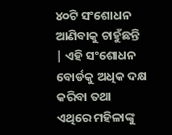୪୦ଟି ସଂଶୋଧନ ଆଣିବାକୁ ଚାହୁଁଛନ୍ତି | ଏହି ସଂଶୋଧନ ବୋର୍ଡକୁ ଅଧିକ ଦକ୍ଷ କରିବା ତଥା ଏଥିରେ ମହିଳାଙ୍କୁ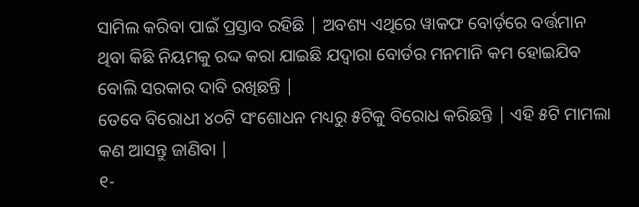ସାମିଲ କରିବା ପାଇଁ ପ୍ରସ୍ତାବ ରହିଛି | ଅବଶ୍ୟ ଏଥିରେ ୱାକଫ ବୋର୍ଡ଼ରେ ବର୍ତ୍ତମାନ ଥିବା କିଛି ନିୟମକୁ ରଦ୍ଦ କରା ଯାଇଛି ଯଦ୍ୱାରା ବୋର୍ଡର ମନମାନି କମ ହୋଇଯିବ ବୋଲି ସରକାର ଦାବି ରଖିଛନ୍ତି |
ତେବେ ବିରୋଧୀ ୪୦ଟି ସଂଶୋଧନ ମଧ୍ୟରୁ ୫ଟିକୁ ବିରୋଧ କରିଛନ୍ତି | ଏହି ୫ଟି ମାମଲା କଣ ଆସନ୍ତୁ ଜାଣିବା |
୧-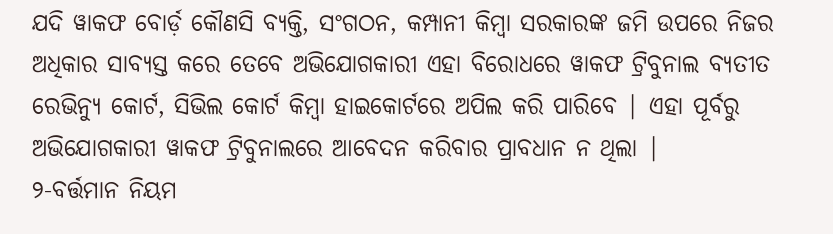ଯଦି ୱାକଫ ବୋର୍ଡ଼ କୌଣସି ବ୍ୟକ୍ତି, ସଂଗଠନ, କମ୍ପାନୀ କିମ୍ବା ସରକାରଙ୍କ ଜମି ଉପରେ ନିଜର ଅଧିକାର ସାବ୍ୟସ୍ତ କରେ ତେବେ ଅଭିଯୋଗକାରୀ ଏହା ବିରୋଧରେ ୱାକଫ ଟ୍ରିବୁନାଲ ବ୍ୟତୀତ ରେଭିନ୍ୟୁ କୋର୍ଟ, ସିଭିଲ କୋର୍ଟ କିମ୍ବା ହାଇକୋର୍ଟରେ ଅପିଲ କରି ପାରିବେ | ଏହା ପୂର୍ବରୁ ଅଭିଯୋଗକାରୀ ୱାକଫ ଟ୍ରିବୁନାଲରେ ଆବେଦନ କରିବାର ପ୍ରାବଧାନ ନ ଥିଲା |
୨-ବର୍ତ୍ତମାନ ନିୟମ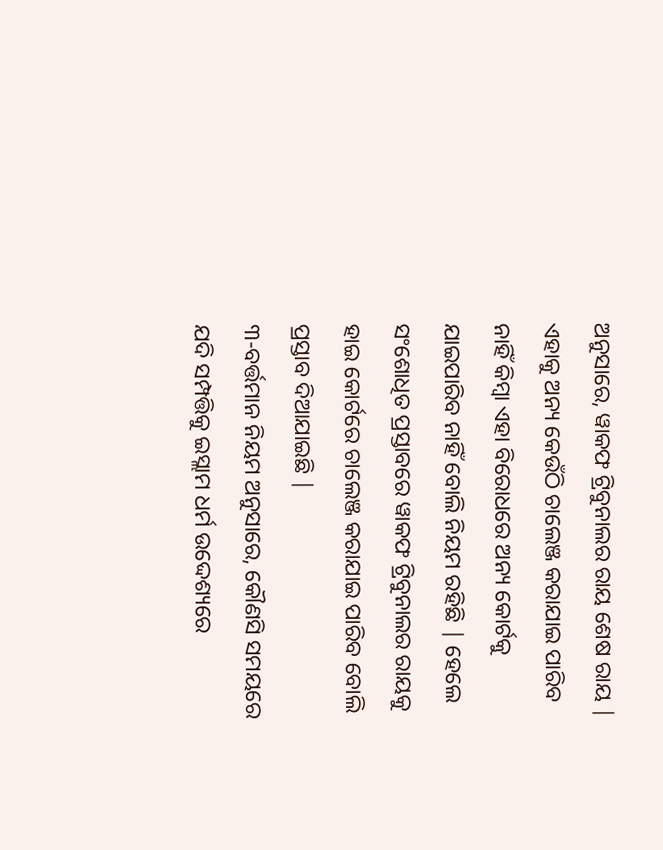ଅନୁସାରେ, ୱାକଫ ଟ୍ରିବୁନାଲର ରାୟ ଶେଷ ରାୟ | ଏହାକୁ ଅନ୍ୟ କେଉଁଠି ଚାଲେଞ୍ଜ କରାଯାଇ ପାରିବ ନାହିଁ କିମ୍ବା ଏହା ବିରୋଧରେ ଅନ୍ୟ କୋର୍ଟକୁ ଯାଇପାରିବ ନାହିଁ ବୋଲି ନିୟମ ରହିଛି | ହେଲେ ସଂଶୋଧିତ ପ୍ରସ୍ତାବରେ ୱାକଫ ଟ୍ରିବୁନାଲର ରାୟକୁ ହାଇ କୋର୍ଟରେ ଚାଲେଞ୍ଜ କରାଯାଇ ପାରିବ ବୋଲି ପ୍ରସ୍ତାବ ଦିଆଯାଇଛି |
୩-ବର୍ତ୍ତମାନ ନିୟମ ଅନୁସାରେ, କୌଣସି ସମୟରେ ଯଦି ସମ୍ପତ୍ତିକୁ ଇସ୍ଲାମ ଧର୍ମ ଉଦ୍ଦେଶ୍ୟରେ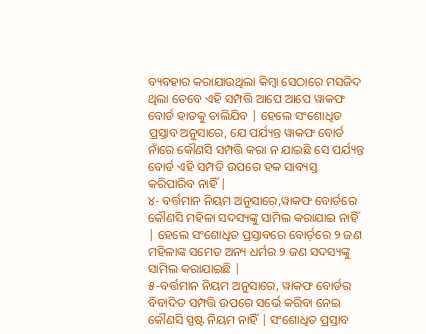ବ୍ୟବହାର କରାଯାଉଥିଲା କିମ୍ବା ସେଠାରେ ମସଜିଦ ଥିଲା ତେବେ ଏହି ସମ୍ପତ୍ତି ଆପେ ଆପେ ୱାକଫ ବୋର୍ଡ ହାତକୁ ଚାଲିଯିବ | ହେଲେ ସଂଶୋଧିତ ପ୍ରସ୍ତାବ ଅନୁସାରେ, ଯେ ପର୍ଯ୍ୟନ୍ତ ୱାକଫ ବୋର୍ଡ ନାଁରେ କୌଣସି ସମ୍ପତ୍ତି କରା ନ ଯାଇଛି ସେ ପର୍ଯ୍ୟନ୍ତ ବୋର୍ଡ ଏହି ସମ୍ପତି ଉପରେ ହକ ସାବ୍ୟସ୍ତ କରିପାରିବ ନାହିଁ |
୪- ବର୍ତ୍ତମାନ ନିୟମ ଅନୁସାରେ,ୱାକଫ ବୋର୍ଡରେ କୌଣସି ମହିଳା ସଦସ୍ୟଙ୍କୁ ସାମିଲ କରାଯାଇ ନାହିଁ | ହେଲେ ସଂଶୋଧିତ ପ୍ରସ୍ତାବରେ ବୋର୍ଡ଼ରେ ୨ ଜଣ ମହିଳାଙ୍କ ସମେତ ଅନ୍ୟ ଧର୍ମର ୨ ଜଣ ସଦସ୍ୟଙ୍କୁ ସାମିଲ କରାଯାଇଛି |
୫-ବର୍ତ୍ତମାନ ନିୟମ ଅନୁସାରେ, ୱାକଫ ବୋର୍ଡର ବିବାଦିତ ସମ୍ପତ୍ତି ଉପରେ ସର୍ଭେ କରିବା ନେଇ କୌଣସି ସ୍ପଷ୍ଟ ନିୟମ ନାହିଁ | ସଂଶୋଧିତ ପ୍ରସ୍ତାବ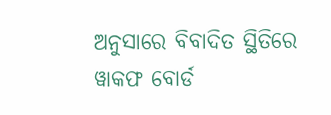ଅନୁସାରେ ବିବାଦିତ ସ୍ଥିତିରେ ୱାକଫ ବୋର୍ଡ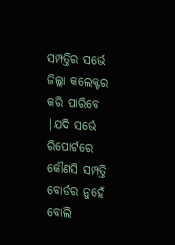ସମ୍ପତ୍ତିର ସର୍ଭେ ଜିଲ୍ଲା କଲେକ୍ଟର କରି ପାରିବେ |ଯଦି ସର୍ଭେ ରିପୋର୍ଟରେ କୌଣସି ସମ୍ପତ୍ତି ବୋର୍ଡର ନୁହେଁ ବୋଲି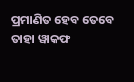ପ୍ରମାଣିତ ହେବ ତେବେ ତାହା ୱାକଫ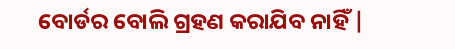ବୋର୍ଡର ବୋଲି ଗ୍ରହଣ କରାଯିବ ନାହିଁ |